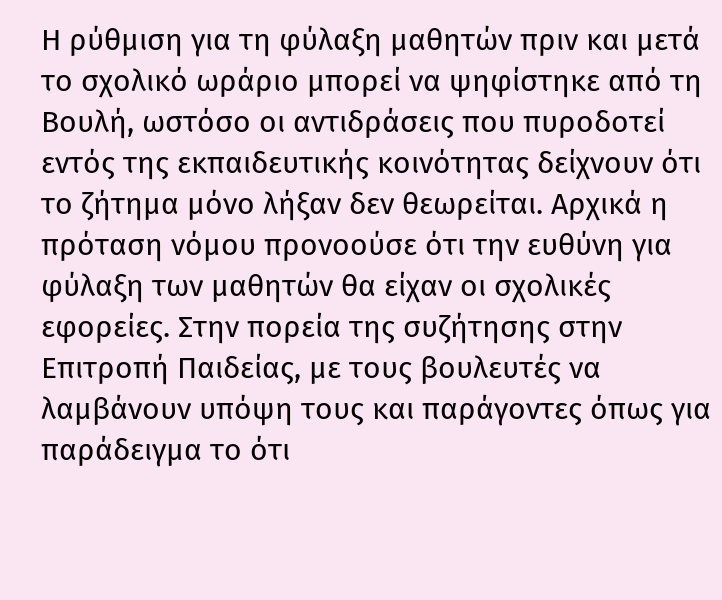Η ρύθμιση για τη φύλαξη μαθητών πριν και μετά το σχολικό ωράριο μπορεί να ψηφίστηκε από τη Βουλή, ωστόσο οι αντιδράσεις που πυροδοτεί εντός της εκπαιδευτικής κοινότητας δείχνουν ότι το ζήτημα μόνο λήξαν δεν θεωρείται. Αρχικά η πρόταση νόμου προνοούσε ότι την ευθύνη για φύλαξη των μαθητών θα είχαν οι σχολικές εφορείες. Στην πορεία της συζήτησης στην Επιτροπή Παιδείας, με τους βουλευτές να λαμβάνουν υπόψη τους και παράγοντες όπως για παράδειγμα το ότι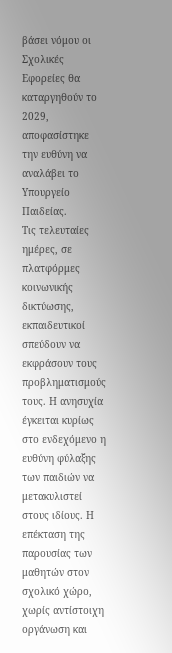βάσει νόμου οι Σχολικές Εφορείες θα καταργηθούν το 2029, αποφασίστηκε την ευθύνη να αναλάβει το Υπουργείο Παιδείας.
Τις τελευταίες ημέρες, σε πλατφόρμες κοινωνικής δικτύωσης, εκπαιδευτικοί σπεύδουν να εκφράσουν τους προβληματισμούς τους. Η ανησυχία έγκειται κυρίως στο ενδεχόμενο η ευθύνη φύλαξης των παιδιών να μετακυλιστεί στους ιδίους. Η επέκταση της παρουσίας των μαθητών στον σχολικό χώρο, χωρίς αντίστοιχη οργάνωση και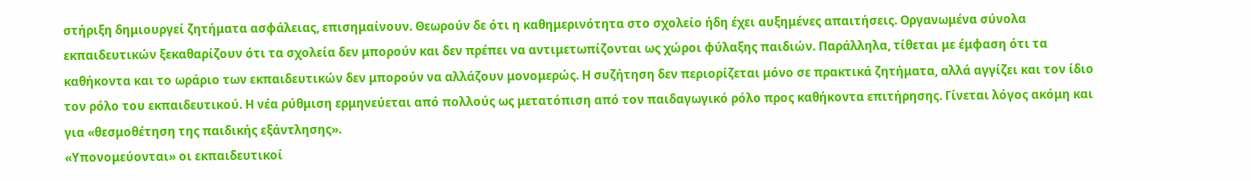στήριξη δημιουργεί ζητήματα ασφάλειας, επισημαίνουν. Θεωρούν δε ότι η καθημερινότητα στο σχολείο ήδη έχει αυξημένες απαιτήσεις. Οργανωμένα σύνολα εκπαιδευτικών ξεκαθαρίζουν ότι τα σχολεία δεν μπορούν και δεν πρέπει να αντιμετωπίζονται ως χώροι φύλαξης παιδιών. Παράλληλα, τίθεται με έμφαση ότι τα καθήκοντα και το ωράριο των εκπαιδευτικών δεν μπορούν να αλλάζουν μονομερώς. Η συζήτηση δεν περιορίζεται μόνο σε πρακτικά ζητήματα, αλλά αγγίζει και τον ίδιο τον ρόλο του εκπαιδευτικού. Η νέα ρύθμιση ερμηνεύεται από πολλούς ως μετατόπιση από τον παιδαγωγικό ρόλο προς καθήκοντα επιτήρησης. Γίνεται λόγος ακόμη και για «θεσμοθέτηση της παιδικής εξάντλησης».
«Υπονομεύονται» οι εκπαιδευτικοί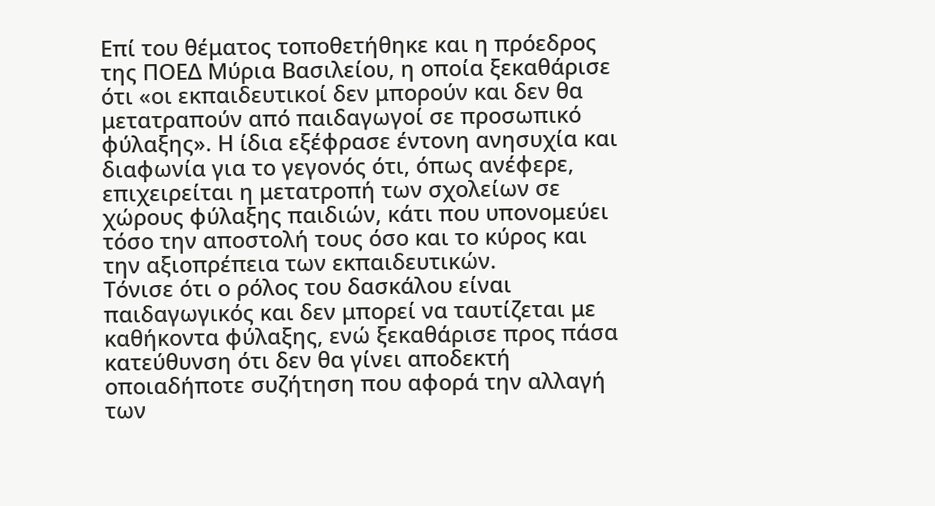Επί του θέματος τοποθετήθηκε και η πρόεδρος της ΠΟΕΔ Μύρια Βασιλείου, η οποία ξεκαθάρισε ότι «οι εκπαιδευτικοί δεν μπορούν και δεν θα μετατραπούν από παιδαγωγοί σε προσωπικό φύλαξης». Η ίδια εξέφρασε έντονη ανησυχία και διαφωνία για το γεγονός ότι, όπως ανέφερε, επιχειρείται η μετατροπή των σχολείων σε χώρους φύλαξης παιδιών, κάτι που υπονομεύει τόσο την αποστολή τους όσο και το κύρος και την αξιοπρέπεια των εκπαιδευτικών.
Τόνισε ότι ο ρόλος του δασκάλου είναι παιδαγωγικός και δεν μπορεί να ταυτίζεται με καθήκοντα φύλαξης, ενώ ξεκαθάρισε προς πάσα κατεύθυνση ότι δεν θα γίνει αποδεκτή οποιαδήποτε συζήτηση που αφορά την αλλαγή των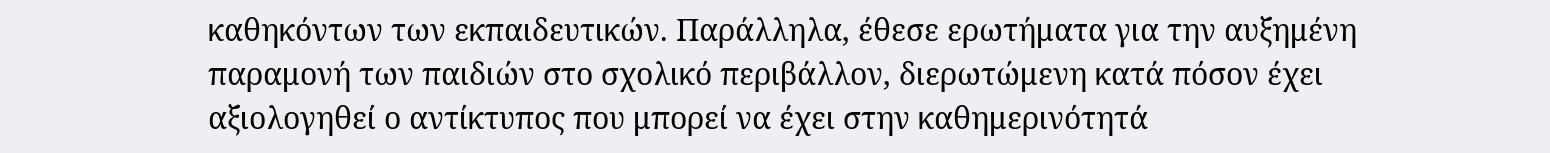καθηκόντων των εκπαιδευτικών. Παράλληλα, έθεσε ερωτήματα για την αυξημένη παραμονή των παιδιών στο σχολικό περιβάλλον, διερωτώμενη κατά πόσον έχει αξιολογηθεί ο αντίκτυπος που μπορεί να έχει στην καθημερινότητά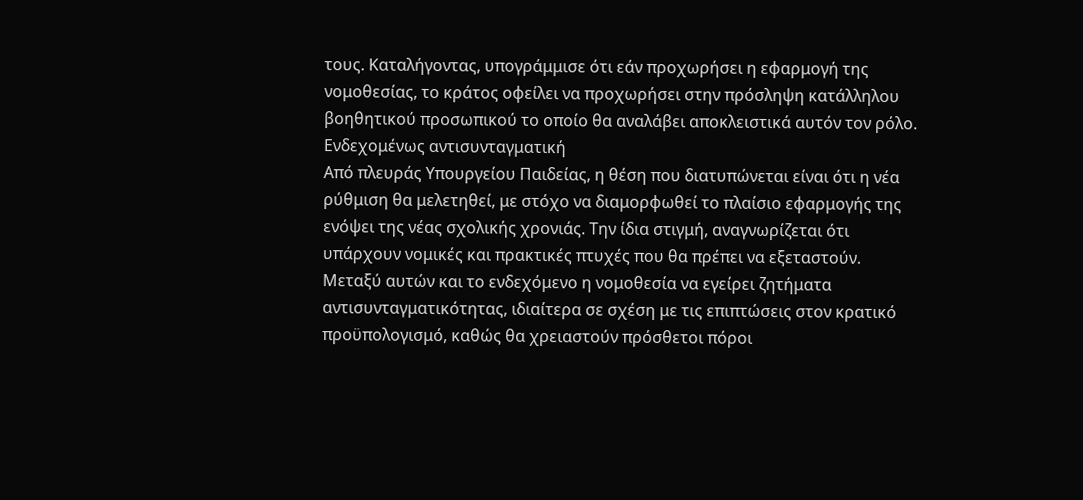τους. Καταλήγοντας, υπογράμμισε ότι εάν προχωρήσει η εφαρμογή της νομοθεσίας, το κράτος οφείλει να προχωρήσει στην πρόσληψη κατάλληλου βοηθητικού προσωπικού το οποίο θα αναλάβει αποκλειστικά αυτόν τον ρόλο.
Ενδεχομένως αντισυνταγματική
Από πλευράς Υπουργείου Παιδείας, η θέση που διατυπώνεται είναι ότι η νέα ρύθμιση θα μελετηθεί, με στόχο να διαμορφωθεί το πλαίσιο εφαρμογής της ενόψει της νέας σχολικής χρονιάς. Την ίδια στιγμή, αναγνωρίζεται ότι υπάρχουν νομικές και πρακτικές πτυχές που θα πρέπει να εξεταστούν. Μεταξύ αυτών και το ενδεχόμενο η νομοθεσία να εγείρει ζητήματα αντισυνταγματικότητας, ιδιαίτερα σε σχέση με τις επιπτώσεις στον κρατικό προϋπολογισμό, καθώς θα χρειαστούν πρόσθετοι πόροι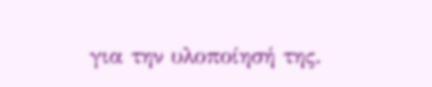για την υλοποίησή της.